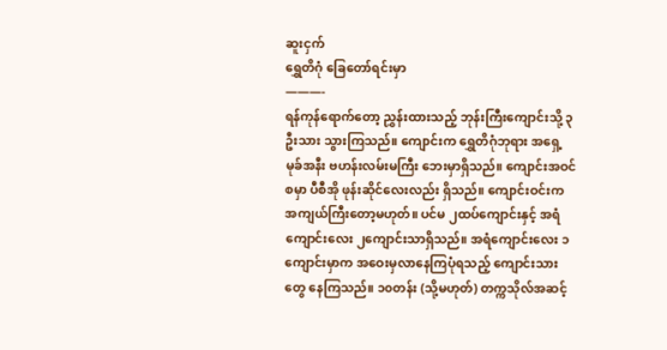ဆူးငှက်
ရွှေတိဂုံ ခြေတော်ရင်းမှာ
———-
ရန်ကုန်ရောက်တော့ ညွှန်းထားသည့် ဘုန်းကြီးကျောင်းသို့ ၃ဦးသား သွားကြသည်။ ကျောင်းက ရွှေတိဂုံဘုရား အရှေ့မုခ်အနီး ဗဟန်းလမ်းမကြီး ဘေးမှာရှိသည်။ ကျောင်းအဝင်စမှာ ပီစီအို ဖုန်းဆိုင်လေးလည်း ရှိသည်။ ကျောင်းဝင်းက အကျယ်ကြီးတော့မဟုတ်။ ပင်မ ၂ထပ်ကျောင်းနှင့် အရံကျောင်းလေး ၂ကျောင်းသာရှိသည်။ အရံကျောင်းလေး ၁ကျောင်းမှာက အဝေးမှလာနေကြပုံရသည့် ကျောင်းသားတွေ နေကြသည်။ ၁၀တန်း (သို့မဟုတ်) တက္ကသိုလ်အဆင့်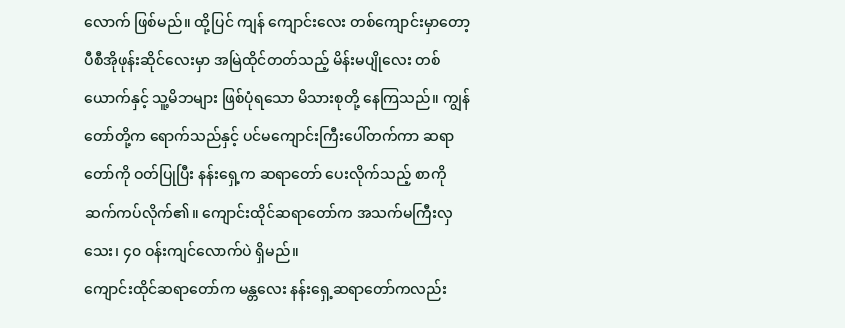လောက် ဖြစ်မည်။ ထို့ပြင် ကျန် ကျောင်းလေး တစ်ကျောင်းမှာတော့ ပီစီအိုဖုန်းဆိုင်လေးမှာ အမြဲထိုင်တတ်သည့် မိန်းမပျိုလေး တစ်ယောက်နှင့် သူ့မိဘများ ဖြစ်ပုံရသော မိသားစုတို့ နေကြသည်။ ကျွန်တော်တို့က ရောက်သည်နှင့် ပင်မကျောင်းကြီးပေါ်တက်ကာ ဆရာတော်ကို ဝတ်ပြုပြီး နန်းရှေ့က ဆရာတော် ပေးလိုက်သည့် စာကို ဆက်ကပ်လိုက်၏။ ကျောင်းထိုင်ဆရာတော်က အသက်မကြီးလှသေး၊ ၄၀ ဝန်းကျင်လောက်ပဲ ရှိမည်။
ကျောင်းထိုင်ဆရာတော်က မန္တလေး နန်းရှေ့ဆရာတော်ကလည်း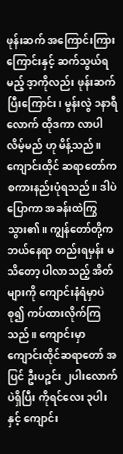ဖုန်းဆက် အကြောင်းကြားကြောင်းနှင့် ဆက်သွယ်ရမည့် ဒ့ာကိုလည်း ဖုန်းဆက်ပြီးကြောင်း၊ မွန်းလွဲ ၁နာရီလောက် ထိုဒကာ လာပါလိမ့်မည် ဟု မိန့်သည်။ ကျောင်းထိုင် ဆရာတော်က စကားနည်းပုံရသည်။ ဒါပဲပြောကာ အခန်းထဲကြွသွား၏။ ကျွန်တော်တို့က ဘယ်နေရာ တည်းရမှန်း မသိတော့ ပါလာသည့် အိတ်များကို ကျောင်းနံရံမှာပဲ စု၍ ကပ်ထားလိုက်ကြသည်။ ကျောင်းမှာ ကျောင်းထိုင်ဆရာတော် အပြင် ဦးပဉ္စင်း ၂ပါးလောက်ပဲရှိပြီး ကိုရင်လေး ၃ပါးနှင့် ကျောင်း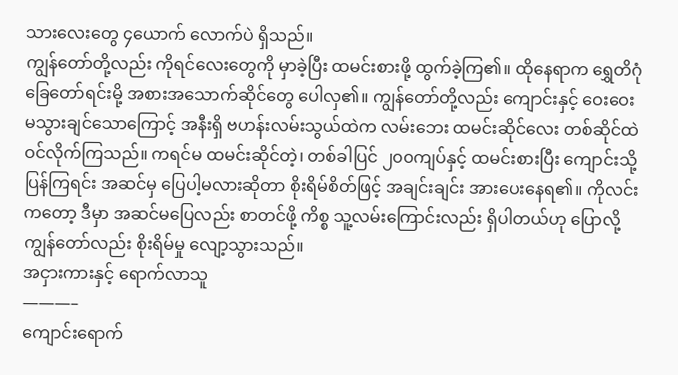သားလေးတွေ ၄ယောက် လောက်ပဲ ရှိသည်။
ကျွန်တော်တို့လည်း ကိုရင်လေးတွေကို မှာခဲ့ပြီး ထမင်းစားဖို့ ထွက်ခဲ့ကြ၏။ ထိုနေရာက ရွှေတိဂုံ ခြေတော်ရင်းမို့ အစားအသောက်ဆိုင်တွေ ပေါလှ၏။ ကျွန်တော်တို့လည်း ကျောင်းနှင့် ဝေးဝေး မသွားချင်သောကြောင့် အနီးရှိ ဗဟန်းလမ်းသွယ်ထဲက လမ်းဘေး ထမင်းဆိုင်လေး တစ်ဆိုင်ထဲ ဝင်လိုက်ကြသည်။ ကရင်မ ထမင်းဆိုင်တဲ့၊ တစ်ခါပြင် ၂၀၀ကျပ်နှင့် ထမင်းစားပြီး ကျောင်းသို့ ပြန်ကြရင်း အဆင်မှ ပြေပါ့မလားဆိုတာ စိုးရိမ်စိတ်ဖြင့် အချင်းချင်း အားပေးနေရ၏။ ကိုလင်း ကတော့ ဒီမှာ အဆင်မပြေလည်း စာတင်ဖို့ ကိစ္စ သူ့လမ်းကြောင်းလည်း ရှိပါတယ်ဟု ပြောလို့ ကျွန်တော်လည်း စိုးရိမ်မှု လျော့သွားသည်။
အငှားကားနှင့် ရောက်လာသူ
———–
ကျောင်းရောက်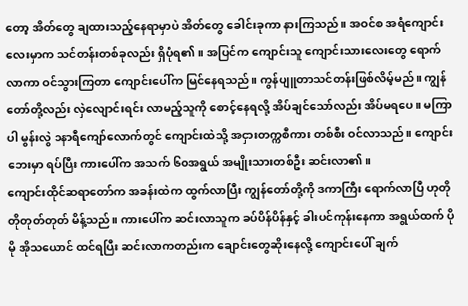တော့ အိတ်တွေ ချထားသည့်နေရာမှာပဲ အိတ်တွေ ခေါင်းခုကာ နားကြသည်။ အဝင်စ အရံကျောင်း လေးမှာက သင်တန်းတစ်ခုလည်း ရှိပုံရ၏။ အပြင်က ကျောင်းသူ ကျောင်းသားလေးတွေ ရောက်လာကာ ဝင်သွားကြတာ ကျောင်းပေါ်က မြင်နေရသည်။ ကွန်ပျူတာသင်တန်းဖြစ်လိမ့်မည်။ ကျွန်တော်တို့လည်း လှဲလျောင်းရင်း လာမည့်သူကို စောင့်နေရလို့ အိပ်ချင်သော်လည်း အိပ်မရပေ။ မကြာပါ မွန်းလွဲ ၁နာရီကျော်လောက်တွင် ကျောင်းထဲသို့ အငှားတက္ကစီကား တစ်စီး ဝင်လာသည်။ ကျောင်းဘေးမှာ ရပ်ပြီး ကားပေါ်က အသက် ၆၀အရွယ် အမျိုးသားတစ်ဦး ဆင်းလာ၏။
ကျောင်းထိုင်ဆရာတော်က အခန်းထဲက ထွက်လာပြီး ကျွန်တော်တို့ကို ဒကာကြီး ရောက်လာပြီ ဟုတိုတိုတုတ်တုတ် မိန့်သည်။ ကားပေါ်က ဆင်းလာသူက ခပ်ပိန်ပိန်နှင့် ခါးပင်ကုန်းနေကာ အရွယ်ထက် ပိုမို အိုသယောင် ထင်ရပြီး ဆင်းလာကတည်းက ချောင်းတွေဆိုးနေလို့ ကျောင်းပေါ် ချက်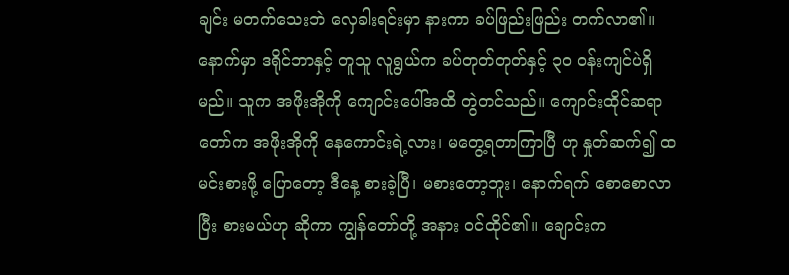ချင်း မတက်သေးဘဲ လှေခါးရင်းမှာ နားကာ ခပ်ဖြည်းဖြည်း တက်လာ၏။ နောက်မှာ ဒရိုင်ဘာနှင့် တူသူ လူရွယ်က ခပ်တုတ်တုတ်နှင့် ၃၀ ဝန်းကျင်ပဲရှိမည်။ သူက အဖိုးအိုကို ကျောင်းပေါ်အထိ တွဲတင်သည်။ ကျောင်းထိုင်ဆရာတော်က အဖိုးအိုကို နေကောင်းရဲ့လား၊ မတွေ့ရတာကြာပြီ ဟု နှုတ်ဆက်၍ ထမင်းစားဖို့ ပြောတော့ ဒီနေ့ စားခဲ့ပြီ၊ မစားတော့ဘူး၊ နောက်ရက် စောစောလာပြီး စားမယ်ဟု ဆိုကာ ကျွန်တော်တို့ အနား ဝင်ထိုင်၏။ ချောင်းက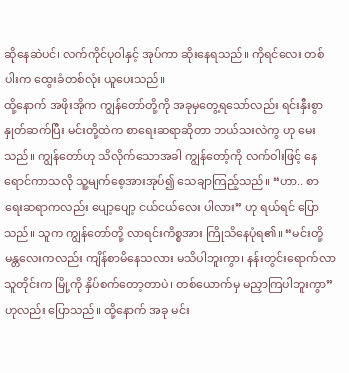ဆိုနေဆဲပင်၊ လက်ကိုင်ပုဝါနှင့် အုပ်ကာ ဆိုးနေရသည်။ ကိုရင်လေး တစ်ပါးက ထွေးခံတစ်လုံး ယူပေးသည်။
ထို့နောက် အဖိုးအိုက ကျွန်တော်တို့ကို အခုမှတွေ့ရသော်လည်း ရင်းနှီးစွာ နှုတ်ဆက်ပြီး မင်းတို့ထဲက စာရေးဆရာဆိုတာ ဘယ်သးလဲကွ ဟု မေးသည်။ ကျွန်တော်ဟု သိလိုက်သောအခါ ကျွန်တော့်ကို လက်ဝါးဖြင့် နေရောင်ကာသလို သူ့မျက်စေ့အားအုပ်၍ သေချာကြည့်သည်။ “ဟာ.. စာရေးဆရာကလည်း ပျော့ပျော့ ငယ်ငယ်လေး ပါလား” ဟု ရယ်ရင် ပြောသည်။ သူက ကျွန်တော်တို့ လာရင်းကိစ္စအား ကြိုသိနေပုံရ၏။ “မင်းတို့ မန္တလေးကလည်း ကျိန်စာမိနေသလား မသိပါဘူးကွာ၊ နန်းတွင်းရောက်လာသူတိုင်းက မြို့ကို နှိပ်စက်တော့တာပဲ၊ တစ်ယောက်မှ မညှာကြပါဘူးကွာ” ဟုလည်း ပြောသည်။ ထို့နောက် အခု မင်း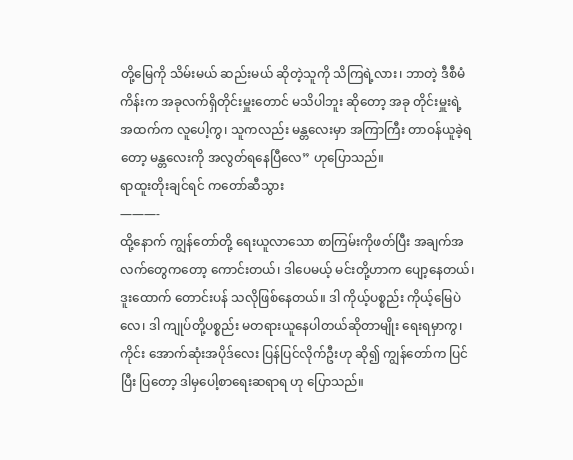တို့မြေကို သိမ်းမယ် ဆည်းမယ် ဆိုတဲ့သူကို သိကြရဲ့လား၊ ဘာတဲ့ ဒီစီမံကိန်းက အခုလက်ရှိတိုင်းမှူးတောင် မသိပါဘူး ဆိုတော့ အခု တိုင်းမှူးရဲ့ အထက်က လူပေါ့ကွ၊ သူကလည်း မန္တလေးမှာ အကြာကြီး တာဝန်ယူခဲ့ရတော့ မန္တလေးကို အလွတ်ရနေပြီလေ” ဟုပြောသည်။
ရာထူးတိုးချင်ရင် ကတော်ဆီသွား
———-
ထို့နောက် ကျွန်တော်တို့ ရေးယူလာသော စာကြမ်းကိုဖတ်ပြီး အချက်အလက်တွေကတော့ ကောင်းတယ်၊ ဒါပေမယ့် မင်းတို့ဟာက ပျော့နေတယ်၊ ဒူးထောက် တောင်းပန် သလိုဖြစ်နေတယ်။ ဒါ ကိုယ့်ပစ္စည်း ကိုယ့်မြေပဲလေ၊ ဒါ ကျုပ်တို့ပစ္စည်း မတရားယူနေပါတယ်ဆိုတာမျိုး ရေးရမှာကွ၊ ကိုင်း အောက်ဆုံးအပိုဒ်လေး ပြန်ပြင်လိုက်ဦးဟု ဆို၍ ကျွန်တော်က ပြင်ပြီး ပြတော့ ဒါမှပေါ့စာရေးဆရာရ ဟု ပြောသည်။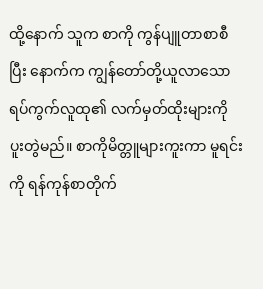ထို့နောက် သူက စာကို ကွန်ပျူတာစာစီပြီး နောက်က ကျွန်တော်တို့ယူလာသော ရပ်ကွက်လူထု၏ လက်မှတ်ထိုးများကို ပူးတွဲမည်။ စာကိုမိတ္တူများကူးကာ မူရင်းကို ရန်ကုန်စာတိုက်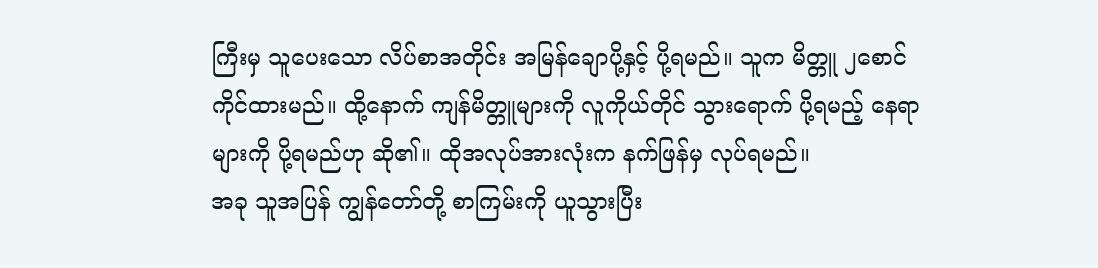ကြီးမှ သူပေးသော လိပ်စာအတိုင်း အမြန်ချောပို့နှင့် ပို့ရမည်။ သူက မိတ္တူ ၂စောင် ကိုင်ထားမည်။ ထို့နောက် ကျန်မိတ္တူများကို လူကိုယ်တိုင် သွားရောက် ပို့ရမည့် နေရာများကို ပို့ရမည်ဟု ဆို၏။ ထိုအလုပ်အားလုံးက နက်ဖြန်မှ လုပ်ရမည်။
အခု သူအပြန် ကျွန်တော်တို့ စာကြမ်းကို ယူသွားပြီး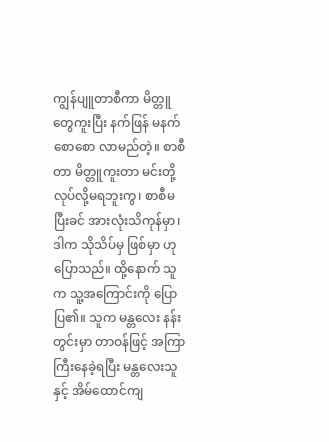ကျွန်ပျူတာစီကာ မိတ္တူတွေကူးပြီး နက်ဖြန် မနက် စောစော လာမည်တဲ့။ စာစီတာ မိတ္တူကူးတာ မင်းတို့ လုပ်လို့မရဘူးကွ၊ စာစီမပြီးခင် အားလုံးသိကုန်မှာ၊ ဒါက သိုသိပ်မှ ဖြစ်မှာ ဟု ပြောသည်။ ထို့နောက် သူက သူ့အကြောင်းကို ပြောပြ၏။ သူက မန္တလေး နန်းတွင်းမှာ တာဝန်ဖြင့် အကြာကြီးနေခဲ့ရပြီး မန္တလေးသူနှင့် အိမ်ထောင်ကျ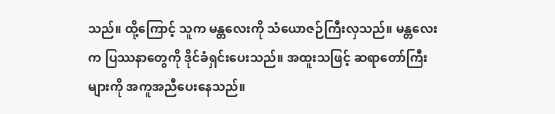သည်။ ထို့ကြောင့် သူက မန္တလေးကို သံယောဇဉ်ကြီးလှသည်။ မန္တလေးက ပြဿနာတွေကို ဒိုင်ခံရှင်းပေးသည်။ အထူးသဖြင့် ဆရာတော်ကြီးများကို အကူအညီပေးနေသည်။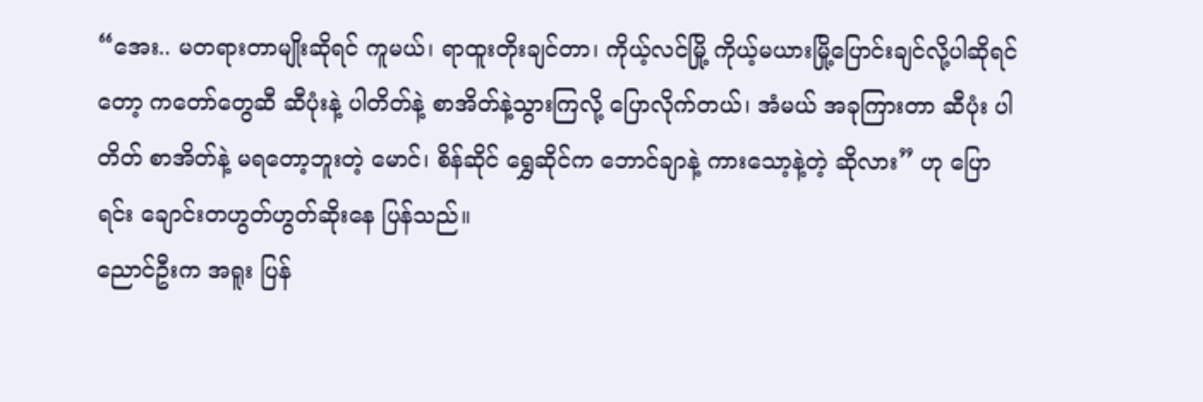“အေး.. မတရားတာမျိုးဆိုရင် ကူမယ်၊ ရာထူးတိုးချင်တာ၊ ကိုယ့်လင်မြို့ ကိုယ့်မယားမြို့ပြောင်းချင်လို့ပါဆိုရင်တော့ ကတော်တွေဆီ ဆီပုံးနဲ့ ပါတိတ်နဲ့ စာအိတ်နဲ့သွားကြလို့ ပြောလိုက်တယ်၊ အံမယ် အခုကြားတာ ဆီပုံး ပါတိတ် စာအိတ်နဲ့ မရတော့ဘူးတဲ့ မောင်၊ စိန်ဆိုင် ရွှေဆိုင်က ဘောင်ချာနဲ့ ကားသော့နဲ့တဲ့ ဆိုလား” ဟု ပြောရင်း ချောင်းတဟွတ်ဟွတ်ဆိုးနေ ပြန်သည်။
ညောင်ဦးက အရူး ပြန်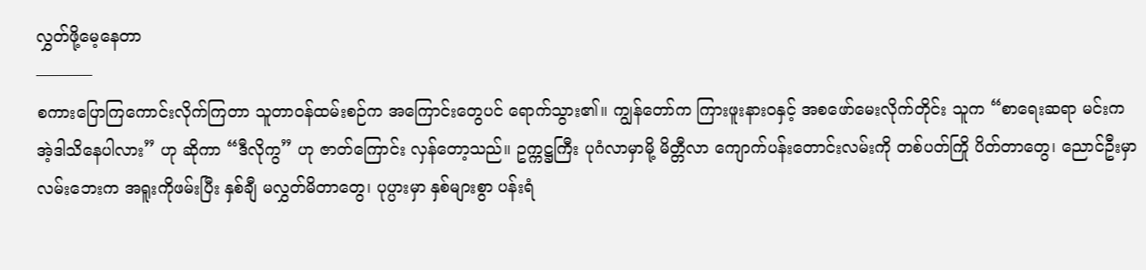လွှတ်ဖို့မေ့နေတာ
———–
စကားပြောကြကောင်းလိုက်ကြတာ သူတာဝန်ထမ်းစဉ်က အကြောင်းတွေပင် ရောက်သွား၏။ ကျွန်တော်က ကြားဖူးနားဝနှင့် အစဖော်မေးလိုက်တိုင်း သူက “စာရေးဆရာ မင်းက အဲ့ဒါသိနေပါလား” ဟု ဆိုကာ “ဒီလိုကွ” ဟု ဇာတ်ကြောင်း လှန်တော့သည်။ ဥက္ကဋ္ဌကြီး ပုဂံလာမှာမို့ မိတ္တီလာ ကျောက်ပန်းတောင်းလမ်းကို တစ်ပတ်ကြို ပိတ်တာတွေ၊ ညောင်ဦးမှာ လမ်းဘေးက အရူးကိုဖမ်းပြီး နှစ်ချီ မလွှတ်မိတာတွေ၊ ပုပ္ပားမှာ နှစ်များစွာ ပန်းရံ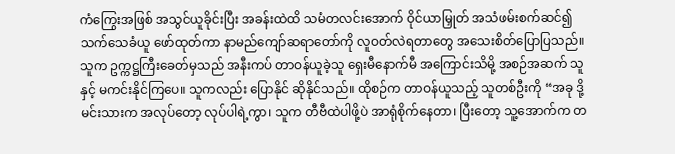ကံကြွေးအဖြစ် အသွင်ယူခိုင်းပြီး အခန်းထဲထိ သမံတလင်းအောက် ဝိုင်ယာမြှုတ် အသံဖမ်းစက်ဆင်၍ သက်သေခံယူ ဖော်ထုတ်ကာ နာမည်ကျော်ဆရာတော်ကို လူဝတ်လဲရတာတွေ အသေးစိတ်ပြောပြသည်။
သူက ဥက္ကဋ္ဌကြီးခေတ်မှသည် အနီးကပ် တာဝန်ယူခဲ့သူ ရှေးမီနောက်မီ အကြောင်းသိမို့ အစဉ်အဆက် သူနှင့် မကင်းနိုင်ကြပေ။ သူကလည်း ပြောနိုင် ဆိုနိုင်သည်။ ထိုစဉ်က တာဝန်ယူသည့် သူတစ်ဦးကို “အခု ဒို့မင်းသားက အလုပ်တော့ လုပ်ပါရဲ့ကွာ၊ သူက တီဗီထဲပါဖို့ပဲ အာရုံစိုက်နေတာ၊ ပြီးတော့ သူ့အောက်က တ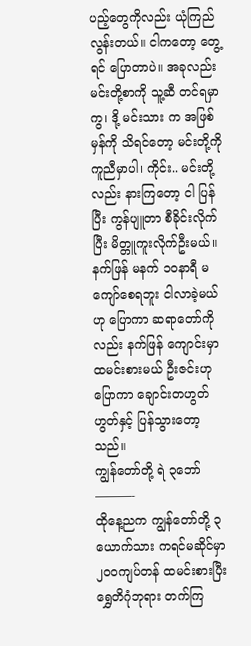ပည့်တွေကိုလည်း ယုံကြည်လွန်းတယ်။ ငါကတော့ တွေ့ရင် ပြောတာပဲ။ အခုလည်း မင်းတို့စာကို သူ့ဆီ တင်ရမှာကွ၊ ဒို့ မင်းသား က အဖြစ်မှန်ကို သိရင်တော့ မင်းတို့ကို ကူညီမှာပါ၊ ကိုင်း.. မင်းတို့လည်း နားကြတော့ ငါ ပြန်ပြီး ကွန်ပျူတာ စီခိုင်းလိုက်ပြီး မိတ္တူကူးလိုက်ဦးမယ်။ နက်ဖြန် မနက် ၁၀နာရီ မကျော်စေရဘူး ငါလာခဲ့မယ် ဟု ပြောကာ ဆရာတော်ကိုလည်း နက်ဖြန် ကျောင်းမှာ ထမင်းစားမယ် ဦးဇင်းဟု ပြောကာ ချောင်းတဟွတ်ဟွတ်နှင့် ပြန်သွားတော့သည်။
ကျွန်တော်တို့ ရဲ ၃ဘော်
———-
ထိုနေ့ညက ကျွန်တော်တို့ ၃ယောက်သား ကရင်မဆိုင်မှာ ၂၀၀ကျပ်တန် ထမင်းစားပြီး ရွှေတိဂုံဘုရား တက်ကြ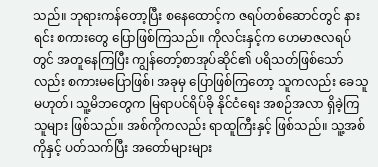သည်။ ဘုရားကန်တော့ပြီး စနေထောင့်က ဇရပ်တစ်ဆောင်တွင် နားရင်း စကားတွေ ပြောဖြစ်ကြသည်။ ကိုလင်းနှင့်က ဟေမာဇလရပ်တွင် အတူနေကြပြီး ကျွန်တော့်စာအုပ်ဆိုင်၏ ပရိသတ်ဖြစ်သော်လည်း စကားမပြောဖြစ်၊ အခုမှ ပြောဖြစ်ကြတော့ သူကလည်း ခေသူမဟုတ်၊ သူ့မိဘတွေက မြရာပင်ရိပ်ခို နိုင်ငံရေး အစဉ်အလာ ရှိခဲ့ကြသူများ ဖြစ်သည်။ အစ်ကိုကလည်း ရာထူကြီးနှင့် ဖြစ်သည်။ သူ့အစ်ကိုနှင့် ပတ်သက်ပြီး အတော်များများ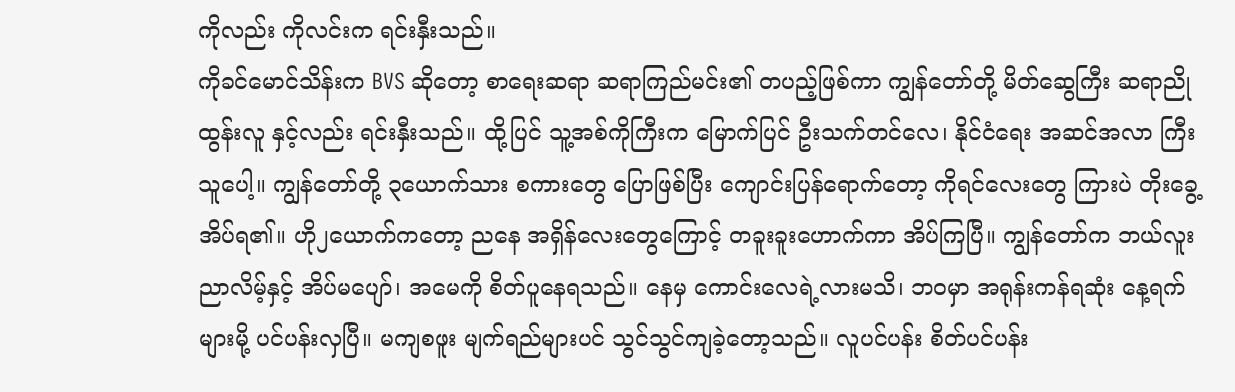ကိုလည်း ကိုလင်းက ရင်းနှီးသည်။
ကိုခင်မောင်သိန်းက BVS ဆိုတော့ စာရေးဆရာ ဆရာကြည်မင်း၏ တပည့်ဖြစ်ကာ ကျွန်တော်တို့ မိတ်ဆွေကြီး ဆရာညိုထွန်းလူ နှင့်လည်း ရင်းနှီးသည်။ ထို့ပြင် သူ့အစ်ကိုကြီးက မြောက်ပြင် ဦးသက်တင်လေ၊ နိုင်ငံရေး အဆင်အလာ ကြီးသူပေါ့။ ကျွန်တော်တို့ ၃ယောက်သား စကားတွေ ပြောဖြစ်ပြီး ကျောင်းပြန်ရောက်တော့ ကိုရင်လေးတွေ ကြားပဲ တိုးခွေ့ အိပ်ရ၏။ ဟို၂ယောက်ကတော့ ညနေ အရှိန်လေးတွေကြောင့် တခူးခူးဟောက်ကာ အိပ်ကြပြီ။ ကျွန်တော်က ဘယ်လူး ညာလိမ့်နှင့် အိပ်မပျော်၊ အမေကို စိတ်ပူနေရသည်။ နေမှ ကောင်းလေရဲ့လားမသိ၊ ဘဝမှာ အရုန်းကန်ရဆုံး နေ့ရက်များမို့ ပင်ပန်းလှပြီ။ မကျစဖူး မျက်ရည်များပင် သွင်သွင်ကျခဲ့တော့သည်။ လူပင်ပန်း စိတ်ပင်ပန်း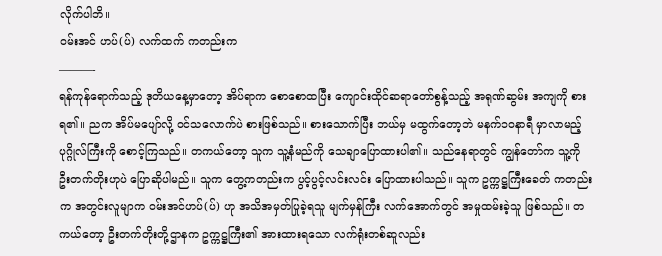လိုက်ပါဘိ။
ဝမ်းအင် ဟပ်(ပ်) လက်ထက် ကတည်းက
———-
ရန်ကုန်ရောက်သည့် ဒုတိယနေ့မှာတော့ အိပ်ရာက စောစောထပြီး ကျောင်းထိုင်ဆရာတော်စွန့်သည့် အရုဏ်ဆွမ်း အကျကို စားရ၏။ ညက အိပ်မပျော်လို့ ဝင်သလောက်ပဲ စားဖြစ်သည်။ စားသောက်ပြီး ဘယ်မှ မထွက်တော့ဘဲ မနက်၁၀နာရီ မှာလာမည့် ပုဂ္ဂိုလ်ကြီးကို စောင့်ကြသည်။ တကယ်တော့ သူက သူ့နံမည်ကို သေချာပြောထားပါ၏။ သည်နေရာတွင် ကျွန်တော်က သူ့ကို ဦးတက်တိုးဟုပဲ ပြောဆိုပါမည်။ သူက တွေ့ကတည်းက ပွင့်ပွင့်လင်းလင်း ပြောထားပါသည်။ သူက ဥက္ကဋ္ဌကြီးခေတ် ကတည်းက အတွင်းလူမျာက ဝမ်းအင်ဟပ်(ပ်) ဟု အသိအမှတ်ပြုခဲ့ရသူ မျက်မှန်ကြီး လက်အောက်တွင် အမှုထမ်းခဲ့သူ ဖြစ်သည်။ တကယ်တော့ ဦးတက်တိုးတို့ဌာနက ဥက္ကဋ္ဌကြီး၏ အားထားရသော လက်ရုံးတစ်ဆူလည်း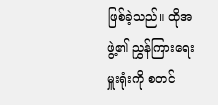ဖြစ်ခဲ့သည်။ ထိုအဖွဲ့၏ ညွှန်ကြားရေးမှူးရုံးကို စတင်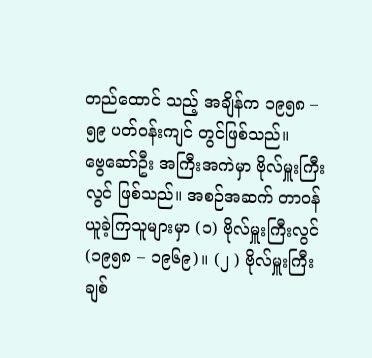တည်ထောင် သည့် အချိန်က ၁၉၅၈ – ၅၉ ပတ်ဝန်းကျင် တွင်ဖြစ်သည်။
ဗွေဆော်ဦး အကြီးအကဲမှာ ဗိုလ်မှူးကြီးလွင် ဖြစ်သည်။ အစဉ်အဆက် တာဝန်ယူခဲ့ကြသူများမှာ (၁) ဗိုလ်မှူးကြီးလွင် (၁၉၅၈ – ၁၉၆၉)။ (၂ ) ဗိုလ်မှူးကြီး ချစ်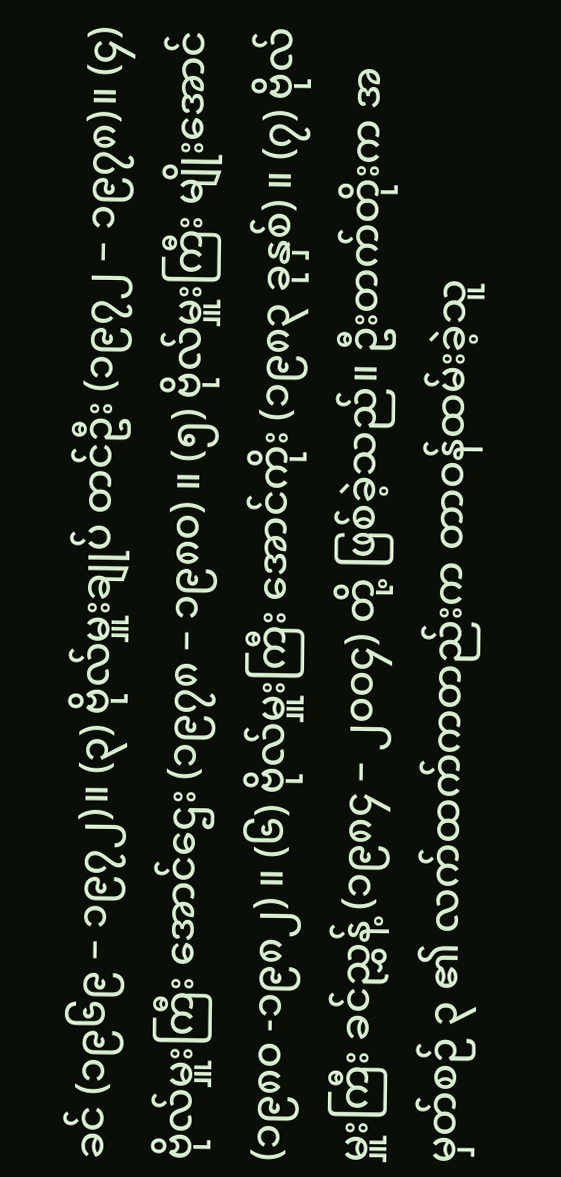ခင် (၁၉၆၉ – ၁၉၇၂)။ (၃) ဗိုလ်မှူးချုပ် တင်ဦး (၁၉၇၂ – ၁၉၇၈)။ (၄) ဗိုလ်မှူးကြီး အောင်ဌေး (၁၉၇၈ – ၁၉၈၀) ။ (၅) ဗိုလ်မှူးကြီး မျိုးအောင် (၁၉၈၀ -၁၉၈၂) ။ (၆) ဗိုလ်မှူးကြီး အောင်ကိုး (၁၉၈၃ ခုနှစ်) ။ (၇) ဗိုလ်မှူးကြီး ခင်ညွှန့် (၁၉၈၄ – ၂၀၀၄) တို့ ဖြစ်ခဲ့သည်။ ဦးတက်တိုးက အမှတ်စဉ် ၃ ၏ လက်ထက်ကတည်းက တာဝန်ထမ်းခဲ့သူ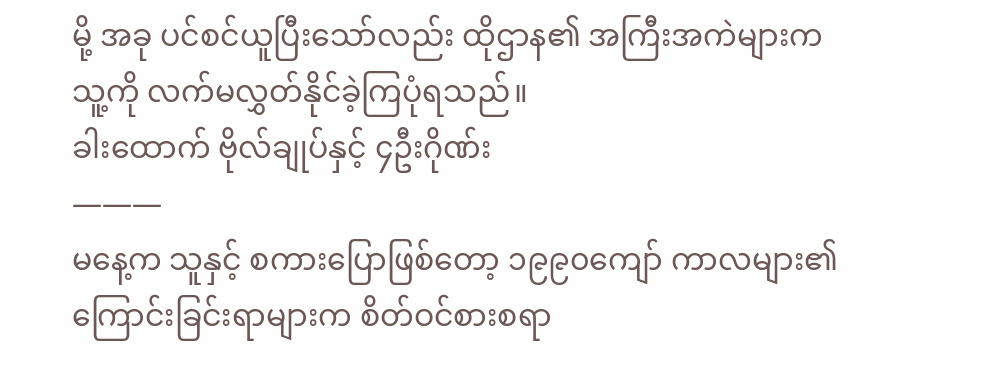မို့ အခု ပင်စင်ယူပြီးသော်လည်း ထိုဌာန၏ အကြီးအကဲများက သူ့ကို လက်မလွှတ်နိုင်ခဲ့ကြပုံရသည်။
ခါးထောက် ဗိုလ်ချုပ်နှင့် ၄ဦးဂိုဏ်း
———
မနေ့က သူနှင့် စကားပြောဖြစ်တော့ ၁၉၉၀ကျော် ကာလများ၏ ကြောင်းခြင်းရာများက စိတ်ဝင်စားစရာ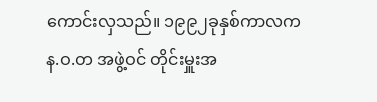ကောင်းလှသည်။ ၁၉၉၂ခုနှစ်ကာလက န.ဝ.တ အဖွဲ့ဝင် တိုင်းမှူးအ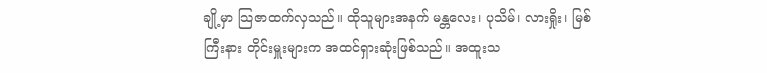ချို့မှာ သြဇာထက်လှသည်။ ထိုသူများအနက် မန္တလေး၊ ပုသိမ်၊ လားရှိုး၊ မြစ်ကြီးနား တိုင်းမှူးများက အထင်ရှားဆုံးဖြစ်သည်။ အထူးသ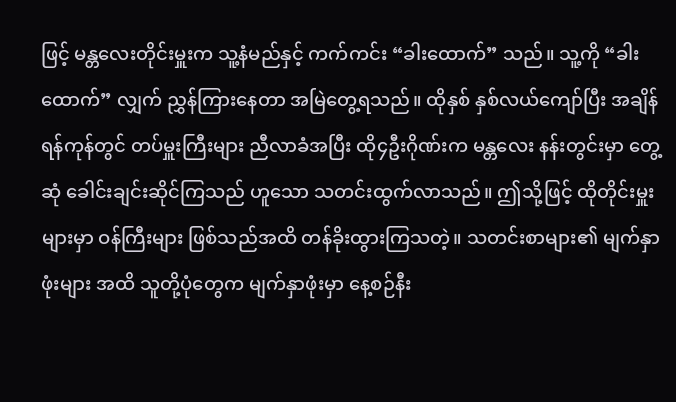ဖြင့် မန္တလေးတိုင်းမှူးက သူ့နံမည်နှင့် ကက်ကင်း “ခါးထောက်” သည်။ သူ့ကို “ခါးထောက်” လျှက် ညွှန်ကြားနေတာ အမြဲတွေ့ရသည်။ ထိုနှစ် နှစ်လယ်ကျော်ပြီး အချိန် ရန်ကုန်တွင် တပ်မှူးကြီးများ ညီလာခံအပြီး ထို၄ဦးဂိုဏ်းက မန္တလေး နန်းတွင်းမှာ တွေ့ဆုံ ခေါင်းချင်းဆိုင်ကြသည် ဟူသော သတင်းထွက်လာသည်။ ဤသို့ဖြင့် ထိုတိုင်းမှူးများမှာ ဝန်ကြီးများ ဖြစ်သည်အထိ တန်ခိုးထွားကြသတဲ့။ သတင်းစာများ၏ မျက်နှာဖုံးများ အထိ သူတို့ပုံတွေက မျက်နှာဖုံးမှာ နေ့စဉ်နီး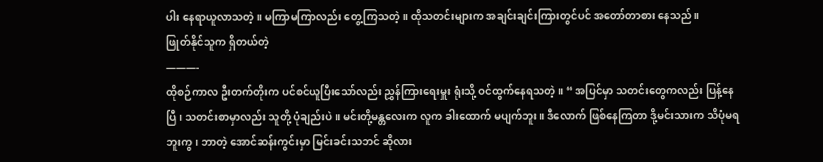ပါး နေရာယူလာသတဲ့။ မကြာမကြာလည်း တွေ့ကြသတဲ့။ ထိုသတင်းများက အချင်းချင်းကြားတွင်ပင် အတော်တာစား နေသည်။
ဖြုတ်နိုင်သူက ရှိတယ်တဲ့
———-
ထိုစဉ်ကာလ ဦးတက်တိုးက ပင်စင်ယူပြီးသော်လည်း ညွှန်ကြားရေးမှူး ရုံးသို့ ဝင်ထွက်နေရသတဲ့။ “ အပြင်မှာ သတင်းတွေကလည်း ပြန့်နေပြီ၊ သတင်းစာမှာလည်း သူတို့ ပုံချည်းပဲ။ မင်းတို့မန္တလေးက လူက ခါးထောက် မပျက်ဘူး။ ဒီလောက် ဖြစ်နေကြတာ ဒို့မင်းသားက သိပုံမရဘူးကွ၊ ဘာတဲ့ အောင်ဆန်းကွင်းမှာ မြင်းခင်းသဘင် ဆိုလား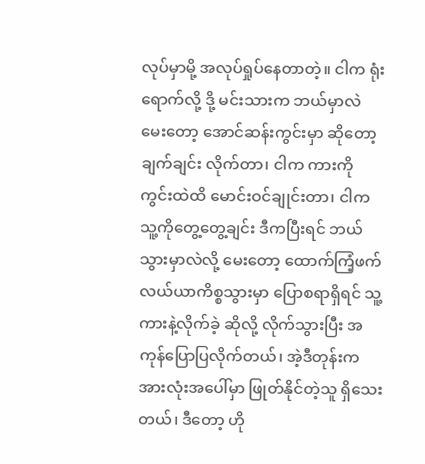လုပ်မှာမို့ အလုပ်ရှုပ်နေတာတဲ့။ ငါက ရုံးရောက်လို့ ဒို့ မင်းသားက ဘယ်မှာလဲ မေးတော့ အောင်ဆန်းကွင်းမှာ ဆိုတော့ ချက်ချင်း လိုက်တာ၊ ငါက ကားကို ကွင်းထဲထိ မောင်းဝင်ချုင်းတာ၊ ငါက သူ့ကိုတွေ့တွေ့ချင်း ဒီကပြီးရင် ဘယ်သွားမှာလဲလို့ မေးတော့ ထောက်ကြံ့ဖက် လယ်ယာကိစ္စသွားမှာ ပြောစရာရှိရင် သူ့ကားနဲ့လိုက်ခဲ့ ဆိုလို့ လိုက်သွားပြီး အကုန်ပြောပြလိုက်တယ်၊ အဲ့ဒီတုန်းက အားလုံးအပေါ်မှာ ဖြုတ်နိုင်တဲ့သူ ရှိသေးတယ်၊ ဒီတော့ ဟို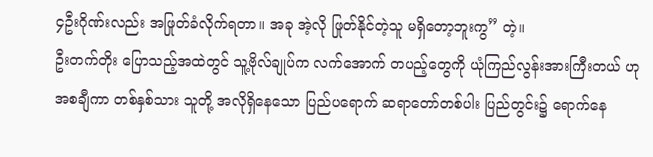၄ဦးဂိုဏ်းလည်း အဖြုတ်ခံလိုက်ရတာ။ အခု အဲ့လို ဖြုတ်နိုင်တဲ့သူ မရှိတော့ဘူးကွ” တဲ့။
ဦးတက်တိုး ပြောသည့်အထဲတွင် သူ့ဗိုလ်ချုပ်က လက်အောက် တပည့်တွေကို ယုံကြည်လွန်းအားကြီးတယ် ဟု အစချီကာ တစ်နှစ်သား သူတို့ အလိုရှိနေသော ပြည်ပရောက် ဆရာတော်တစ်ပါး ပြည်တွင်း၌ ရောက်နေ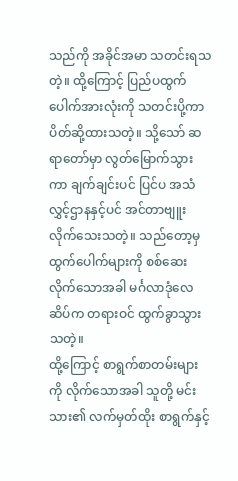သည်ကို အခိုင်အမာ သတင်းရသတဲ့။ ထို့ကြောင့် ပြည်ပထွက်ပေါက်အားလုံးကို သတင်းပို့ကာ ပိတ်ဆို့ထားသတဲ့။ သို့သော် ဆရာတော်မှာ လွတ်မြောက်သွားကာ ချက်ချင်းပင် ပြင်ပ အသံလွှင့်ဌာနနှင့်ပင် အင်တာဗျူးလိုက်သေးသတဲ့။ သည်တော့မှ ထွက်ပေါက်များကို စစ်ဆေးလိုက်သောအခါ မင်္ဂလာဒုံလေဆိပ်က တရားဝင် ထွက်ခွာသွားသတဲ့။
ထို့ကြောင့် စာရွက်စာတမ်းများကို လိုက်သောအခါ သူတို့ မင်းသား၏ လက်မှတ်ထိုး စာရွက်နှင့်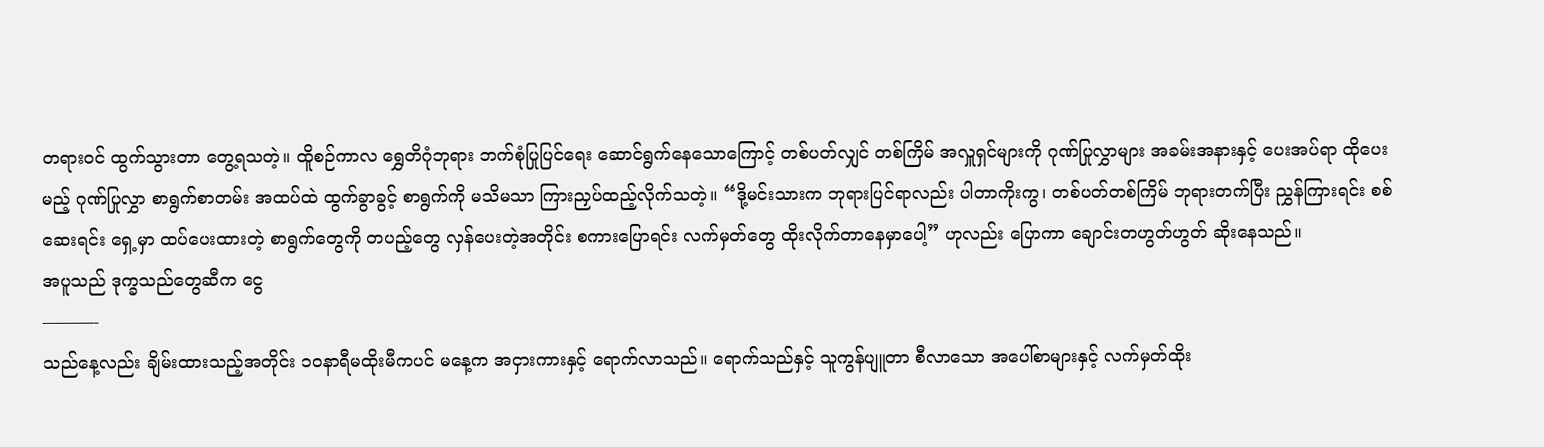တရားဝင် ထွက်သွားတာ တွေ့ရသတဲ့။ ထိူစဉ်ကာလ ရွှေတိဂုံဘုရား ဘက်စုံပြုပြင်ရေး ဆောင်ရွက်နေသောကြောင့် တစ်ပတ်လျှင် တစ်ကြိမ် အလှူရှင်များကို ဂုဏ်ပြုလွှာများ အခမ်းအနားနှင့် ပေးအပ်ရာ ထိုပေးမည့် ဂုဏ်ပြုလွှာ စာရွက်စာတမ်း အထပ်ထဲ ထွက်ခွာခွင့် စာရွက်ကို မသိမသာ ကြားညှပ်ထည့်လိုက်သတဲ့။ “ဒို့မင်းသားက ဘုရားပြင်ရာလည်း ပါတာကိုးကွ၊ တစ်ပတ်တစ်ကြိမ် ဘုရားတက်ပြီး ညွှန်ကြားရင်း စစ်ဆေးရင်း ရှေ့မှာ ထပ်ပေးထားတဲ့ စာရွက်တွေကို တပည့်တွေ လှန်ပေးတဲ့အတိုင်း စကားပြောရင်း လက်မှတ်တွေ ထိုးလိုက်တာနေမှာပေါ့” ဟုလည်း ပြောကာ ချောင်းတဟွတ်ဟွတ် ဆိုးနေသည်။
အပူသည် ဒုက္ခသည်တွေဆီက ငွေ
———-
သည်နေ့လည်း ချိမ်းထားသည့်အတိုင်း ၁၀နာရီမထိုးမီကပင် မနေ့က အငှားကားနှင့် ရောက်လာသည်။ ရောက်သည်နှင့် သူကွန်ပျူတာ စီလာသော အပေါ်စာများနှင့် လက်မှတ်ထိုး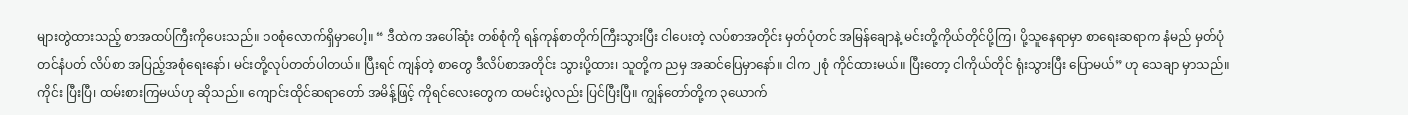များတွဲထားသည့် စာအထပ်ကြီးကိုပေးသည်။ ၁၀စုံလောက်ရှိမှာပေါ့။ “ ဒီထဲက အပေါ်ဆုံး တစ်စုံကို ရန်ကုန်စာတိုက်ကြီးသွားပြီး ငါပေးတဲ့ လပ်စာအတိုင်း မှတ်ပုံတင် အမြန်ချောနဲ့ မင်းတို့ကိုယ်တိုင်ပို့ကြ၊ ပို့သူနေရာမှာ စာရေးဆရာက နံမည် မှတ်ပုံတင်နံပတ် လိပ်စာ အပြည့်အစုံရေးနော်၊ မင်းတို့လုပ်တတ်ပါတယ်။ ပြီးရင် ကျန်တဲ့ စာတွေ ဒီလိပ်စာအတိုင်း သွားပို့ထား၊ သူတို့က ညမှ အဆင်ပြေမှာနော်။ ငါက ၂စုံ ကိုင်ထားမယ်။ ပြီးတော့ ငါကိုယ်တိုင် ရုံးသွားပြီး ပြောမယ်” ဟု သေချာ မှာသည်။ ကိုင်း ပြီးပြီ၊ ထမ်းစားကြမယ်ဟု ဆိုသည်။ ကျောင်းထိုင်ဆရာတော် အမိန့်ဖြင့် ကိုရင်လေးတွေက ထမင်းပွဲလည်း ပြင်ပြီးပြီ။ ကျွန်တော်တို့က ၃ယောက်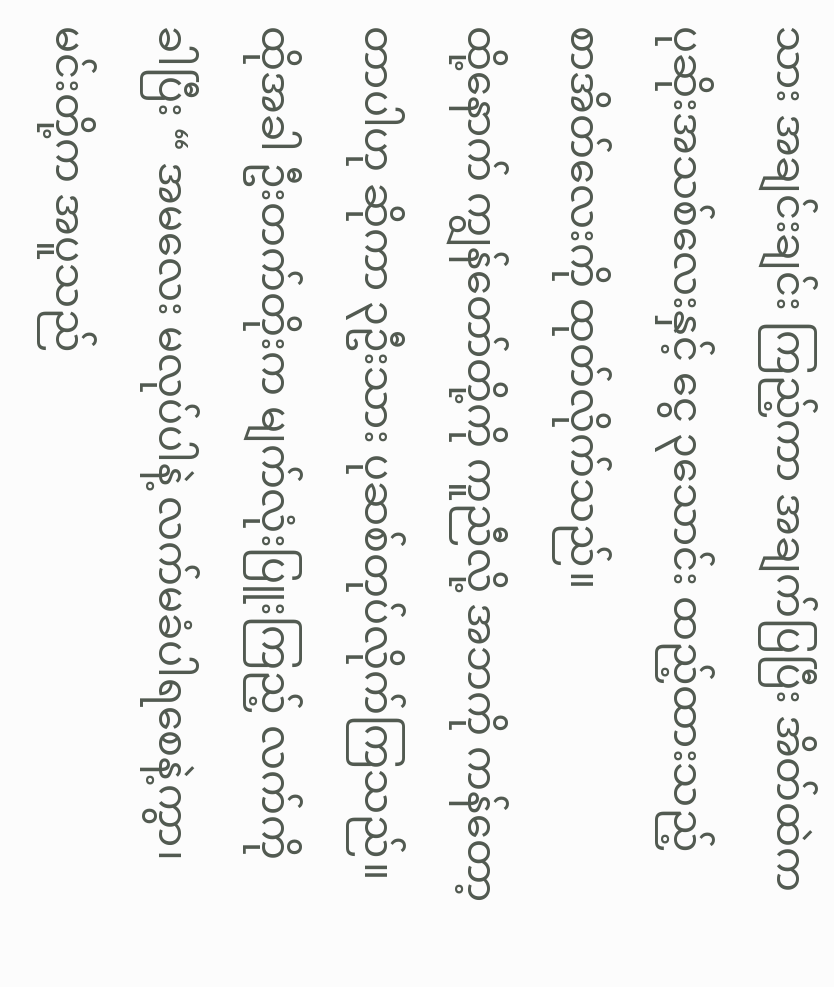သား အချင်းချင်း ကြည့်ကာ အချက်ပြပြီး အိတ်ထဲက ပုဆိုးအသစ်လေးနှင့် ငွေ ၃သောင်း ထည့်ထားသည့် စာအိတ်လေးကို ထုတ်လိုက်သည်။
ထို့နောက် ကျွန်တော်တို့ကို ကူညီလို့ အဘကို ကန်တော့တာပါဟု ဆိုကာ ၃ဦးသား ပုဆစ်တုပ်လိုက်ကြသည်။ ထိုအခါ ဦးတက်တိုးက မျက်လုံးပြူးကြည့် လက်ကို ခါပြီး “ အမလေး မလုပ်ပါနဲ့ လက်မခံပါရစေနဲ့ကွာ၊ မင်းတို့က အပူသည်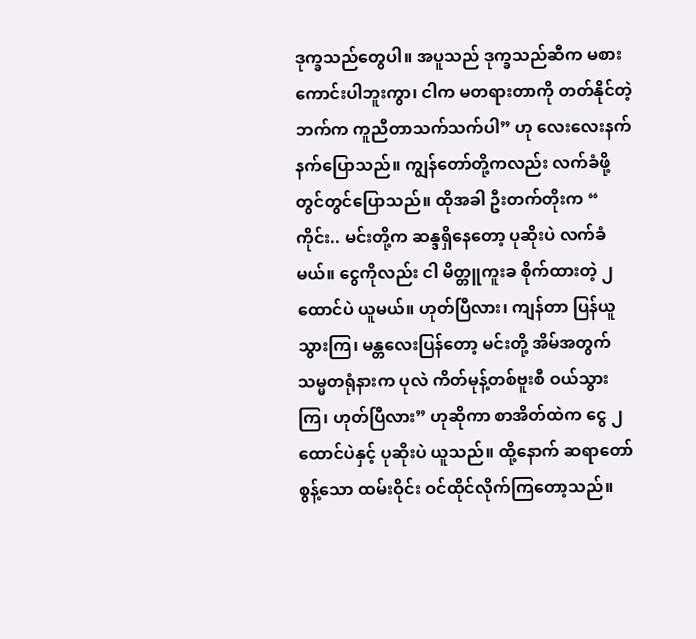ဒုက္ခသည်တွေပါ။ အပူသည် ဒုက္ခသည်ဆီက မစားကောင်းပါဘူးကွာ၊ ငါက မတရားတာကို တတ်နိုင်တဲ့ဘက်က ကူညီတာသက်သက်ပါ” ဟု လေးလေးနက်နက်ပြောသည်။ ကျွန်တော်တို့ကလည်း လက်ခံဖို့ တွင်တွင်ပြောသည်။ ထိုအခါ ဦးတက်တိုးက “ ကိုင်း.. မင်းတို့က ဆန္ဒရှိနေတော့ ပုဆိုးပဲ လက်ခံမယ်။ ငွေကိုလည်း ငါ မိတ္တူကူးခ စိုက်ထားတဲ့ ၂ထောင်ပဲ ယူမယ်။ ဟုတ်ပြီလား၊ ကျန်တာ ပြန်ယူသွားကြ၊ မန္တလေးပြန်တော့ မင်းတို့ အိမ်အတွက် သမ္မတရုံနားက ပုလဲ ကိတ်မုန့်တစ်ဗူးစီ ဝယ်သွားကြ၊ ဟုတ်ပြီလား” ဟုဆိုကာ စာအိတ်ထဲက ငွေ ၂ထောင်ပဲနှင့် ပုဆိုးပဲ ယူသည်။ ထို့နောက် ဆရာတော်စွန့်သော ထမ်းဝိုင်း ဝင်ထိုင်လိုက်ကြတော့သည်။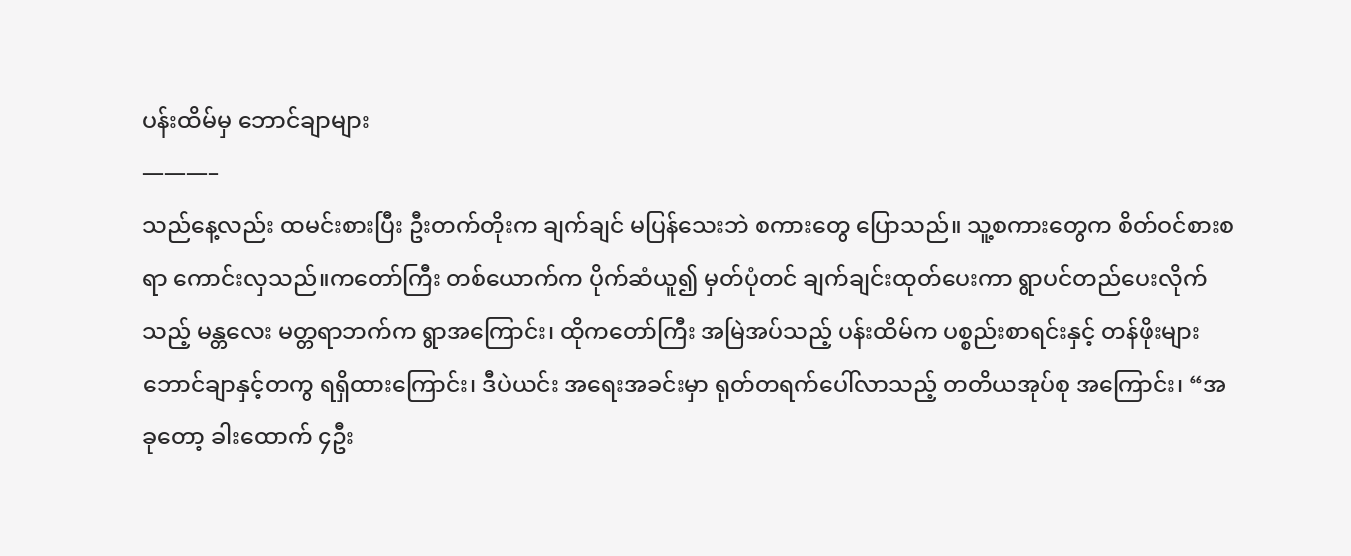ပန်းထိမ်မှ ဘောင်ချာများ
———–
သည်နေ့လည်း ထမင်းစားပြီး ဦးတက်တိုးက ချက်ချင် မပြန်သေးဘဲ စကားတွေ ပြောသည်။ သူ့စကားတွေက စိတ်ဝင်စားစရာ ကောင်းလှသည်။ကတော်ကြီး တစ်ယောက်က ပိုက်ဆံယူ၍ မှတ်ပုံတင် ချက်ချင်းထုတ်ပေးကာ ရွာပင်တည်ပေးလိုက်သည့် မန္တလေး မတ္တရာဘက်က ရွာအကြောင်း၊ ထိုကတော်ကြီး အမြဲအပ်သည့် ပန်းထိမ်က ပစ္စည်းစာရင်းနှင့် တန်ဖိုးများ ဘောင်ချာနှင့်တကွ ရရှိထားကြောင်း၊ ဒီပဲယင်း အရေးအခင်းမှာ ရုတ်တရက်ပေါ်လာသည့် တတိယအုပ်စု အကြောင်း၊ “အခုတော့ ခါးထောက် ၄ဦး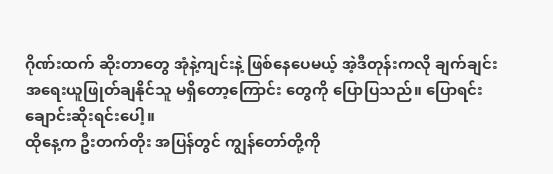ဂိုဏ်းထက် ဆိုးတာတွေ အုံနဲ့ကျင်းနဲ့ ဖြစ်နေပေမယ့် အဲ့ဒီတုန်းကလို ချက်ချင်း အရေးယူဖြုတ်ချနိုင်သူ မရှိတော့ကြောင်း တွေကို ပြောပြသည်။ ပြောရင်း ချောင်းဆိုးရင်းပေါ့။
ထိုနေ့က ဦးတက်တိုး အပြန်တွင် ကျွန်တော်တို့ကို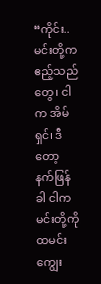“ကိုင်း.. မင်းတို့က ဧည့်သည်တွေ၊ ငါက အိမ်ရှင်၊ ဒီတော့ နက်ဖြန်ခါ ငါက မင်းတို့ကို ထမင်းကျွေး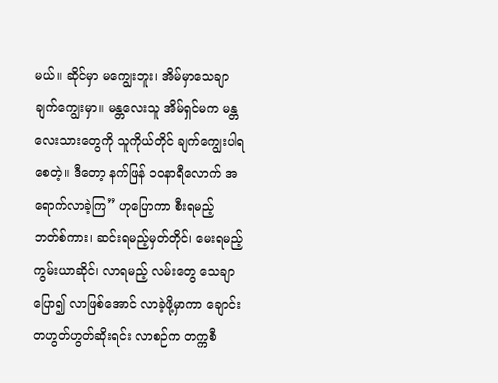မယ်။ ဆိုင်မှာ မကျွေးဘူး၊ အိမ်မှာသေချာ ချက်ကျွေးမှာ။ မန္တလေးသူ အိမ်ရှင်မက မန္တလေးသားတွေကို သူကိုယ်တိုင် ချက်ကျွေးပါရစေတဲ့။ ဒီတော့ နက်ဖြန် ၁၀နာရီလောက် အရောက်လာခဲ့ကြ” ဟုပြောကာ စီးရမည့် ဘတ်စ်ကား၊ ဆင်းရမည့်မှတ်တိုင်၊ မေးရမည့် ကွမ်းယာဆိုင်၊ လာရမည့် လမ်းတွေ သေချာပြော၍ လာဖြစ်အောင် လာခဲ့ဖို့မှာကာ ချောင်းတဟွတ်ဟွတ်ဆိုးရင်း လာစဉ်က တက္ကစီ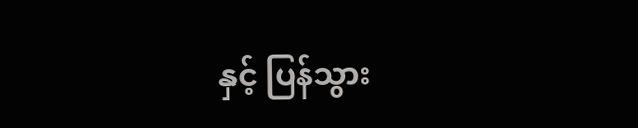နှင့် ပြန်သွား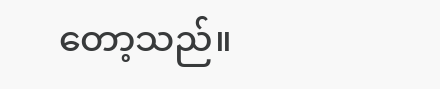တော့သည်။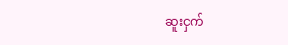ဆူးငှက်